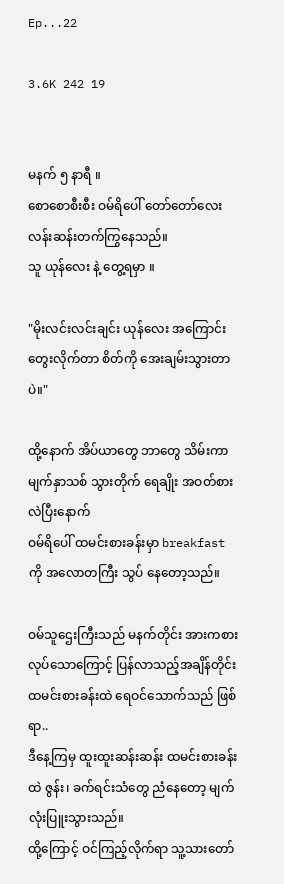Ep...22

3.6K 242 19


မနက် ၅ နာရီ ။
စောစောစီးစီး ဝမ်ရိပေါ် တော်တော်လေး လန်းဆန်းတက်ကြွနေသည်။
သူ ယုန်လေး နဲ့ တွေ့ရမှာ ။

"မိုးလင်းလင်းချင်း ယုန်လေး အကြောင်း
တွေးလိုက်တာ စိတ်ကို အေးချမ်းသွားတာပဲ။"

ထို့နောက် အိပ်ယာတွေ ဘာတွေ သိမ်းကာ
မျက်နှာသစ် သွားတိုက် ရေချိုး အဝတ်စားလဲပြီးနောက်
ဝမ်ရိပေါ် ထမင်းစားခန်းမှာ breakfast ကို အလောတကြီး သွပ် နေတော့သည်။

ဝမ်သူဌေးကြီးသည် မနက်တိုင်း အားကစားလုပ်သောကြောင့် ပြန်လာသည့်အချိန်တိုင်း
ထမင်းစားခန်းထဲ ရေဝင်သောက်သည် ဖြစ်ရာ..
ဒီနေ့ကြမှ ထူးထူးဆန်းဆန်း ထမင်းစားခန်းထဲ ဇွန်း၊ ခက်ရင်းသံတွေ ညံနေတော့ မျက်လုံးပြူးသွားသည်။
ထို့ကြောင့် ဝင်ကြည့်လိုက်ရာ သူ့သားတော်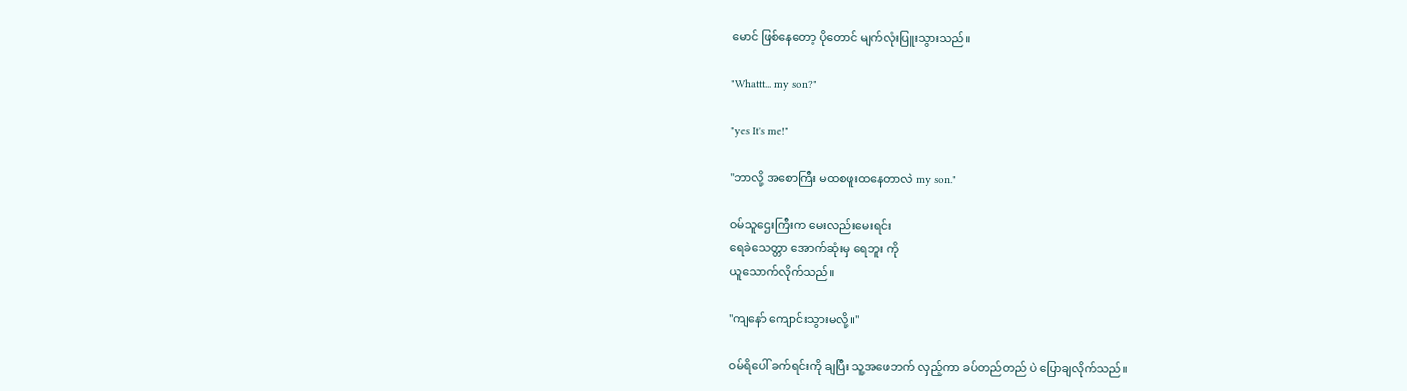မောင် ဖြစ်နေတော့ ပိုတောင် မျက်လုံးပြူးသွားသည်။

"Whattt... my son?"

"yes It's me!"

"ဘာလို့ အစောကြီး မထစဖူးထနေတာလဲ my son."

ဝမ်သူဌေးကြီးက မေးလည်းမေးရင်း
ရေခဲသေတ္တာ အောက်ဆုံးမှ ရေဘူး ကို
ယူသောက်လိုက်သည်။

"ကျနော် ကျောင်းသွားမလို့။"

ဝမ်ရိပေါ် ခက်ရင်းကို ချပြီး သူ့အဖေဘက် လှည့်ကာ ခပ်တည်တည် ပဲ ပြောချလိုက်သည်။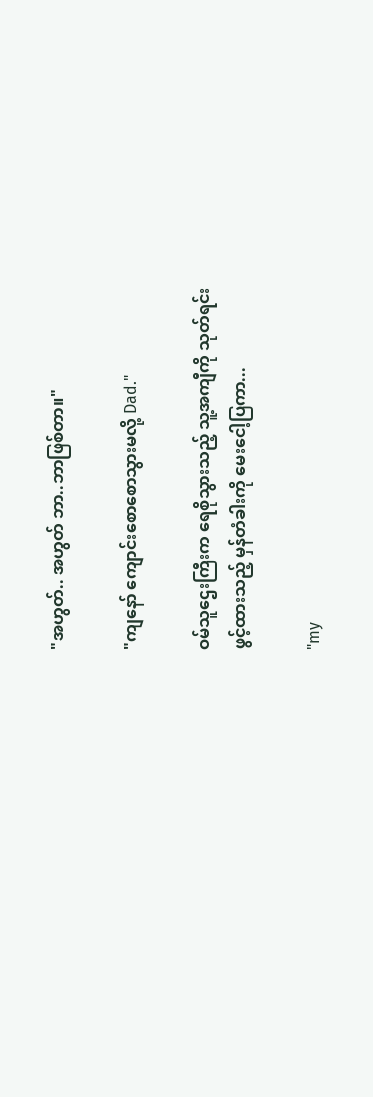"အဟွတ်.. အဟွတ် ဘာ..ဘာဖြစ်တာ။"

"ကျနော် ကျောင်းစောစောသွားမလို့ Dad."

ဝမ်သူဌေးကြီးက ရေစိုသွားသည့် သူ့အကျီကို သုတ်ရင်း
ဖွင့်ထားသည့် မှန်တံခါးကို မေးငေါ့ပြကာ...

"my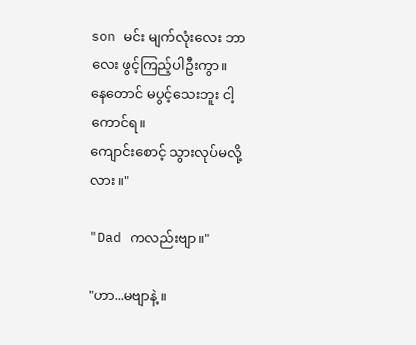son မင်း မျက်လုံးလေး ဘာလေး ဖွင့်ကြည့်ပါဦးကွာ။
နေတောင် မပွင့်သေးဘူး ငါ့ကောင်ရ။
ကျောင်းစောင့် သွားလုပ်မလို့လား ။"

"Dad ကလည်းဗျာ။"

"ဟာ...မဗျာနဲ့ ။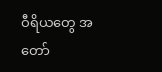ဝီရိယတွေ အတော်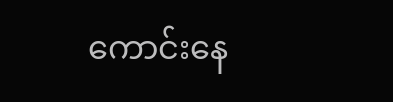ကောင်းနေ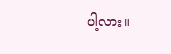ပါ့လား။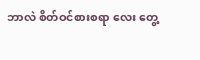ဘာလဲ စိတ်ဝင်စားစရာ လေး တွေ့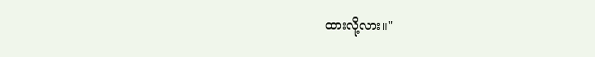ထားလို့လား။"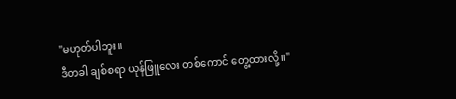"မဟုတ်ပါဘူး။
ဒီတခါ ချစ်စရာ ယုန်ဖြူလေး တစ်ကောင် တွေ့ထားလို့။"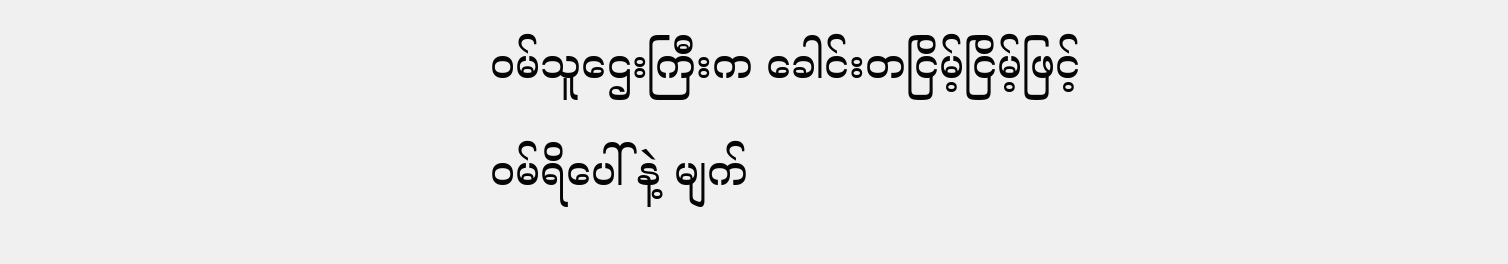ဝမ်သူဌေးကြီးက ခေါင်းတငြိမ့်ငြိမ့်ဖြင့်
ဝမ်ရိပေါ် နဲ့ မျက်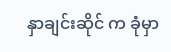နှာချင်းဆိုင် က ခုံမှာ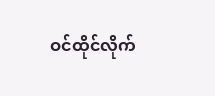ဝင်ထိုင်လိုက်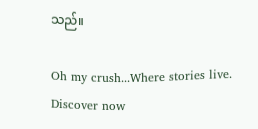သည်။

Oh my crush...Where stories live. Discover now